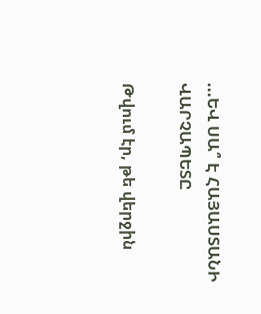...ԵՎ ՍԱ՞ Է ՀԱՅԱՍՏԱՆԻ ՎԱՐՉԱՊԵՏԸ

Թվում էր, թե վերջին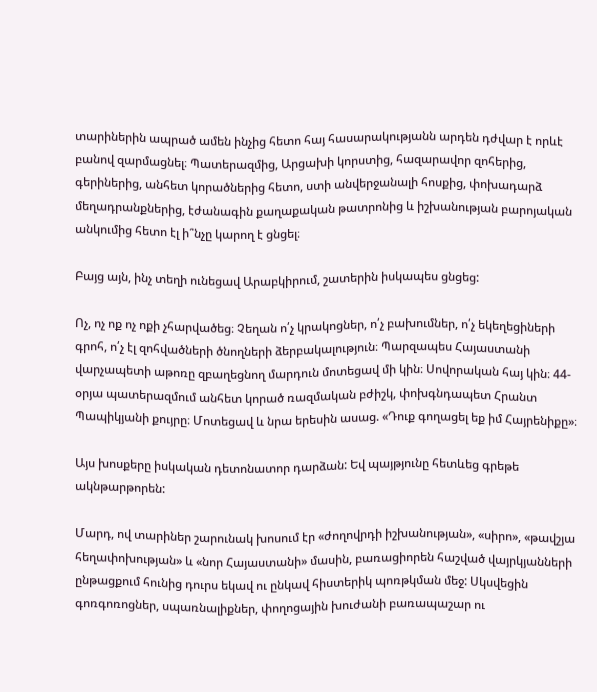տարիներին ապրած ամեն ինչից հետո հայ հասարակությանն արդեն դժվար է որևէ բանով զարմացնել։ Պատերազմից, Արցախի կորստից, հազարավոր զոհերից, գերիներից, անհետ կորածներից հետո, ստի անվերջանալի հոսքից, փոխադարձ մեղադրանքներից, էժանագին քաղաքական թատրոնից և իշխանության բարոյական անկումից հետո էլ ի՞նչը կարող է ցնցել։

Բայց այն, ինչ տեղի ունեցավ Արաբկիրում, շատերին իսկապես ցնցեց:

Ոչ, ոչ ոք ոչ ոքի չհարվածեց։ Չեղան ո՛չ կրակոցներ, ո՛չ բախումներ, ո՛չ եկեղեցիների գրոհ, ո՛չ էլ զոհվածների ծնողների ձերբակալություն։ Պարզապես Հայաստանի վարչապետի աթոռը զբաղեցնող մարդուն մոտեցավ մի կին։ Սովորական հայ կին։ 44-օրյա պատերազմում անհետ կորած ռազմական բժիշկ, փոխգնդապետ Հրանտ Պապիկյանի քույրը։ Մոտեցավ և նրա երեսին ասաց. «Դուք գողացել եք իմ Հայրենիքը»։

Այս խոսքերը իսկական դետոնատոր դարձան: Եվ պայթյունը հետևեց գրեթե ակնթարթորեն:

Մարդ, ով տարիներ շարունակ խոսում էր «ժողովրդի իշխանության», «սիրո», «թավշյա հեղափոխության» և «նոր Հայաստանի» մասին, բառացիորեն հաշված վայրկյանների ընթացքում հունից դուրս եկավ ու ընկավ հիստերիկ պոռթկման մեջ: Սկսվեցին գոռգոռոցներ, սպառնալիքներ, փողոցային խուժանի բառապաշար ու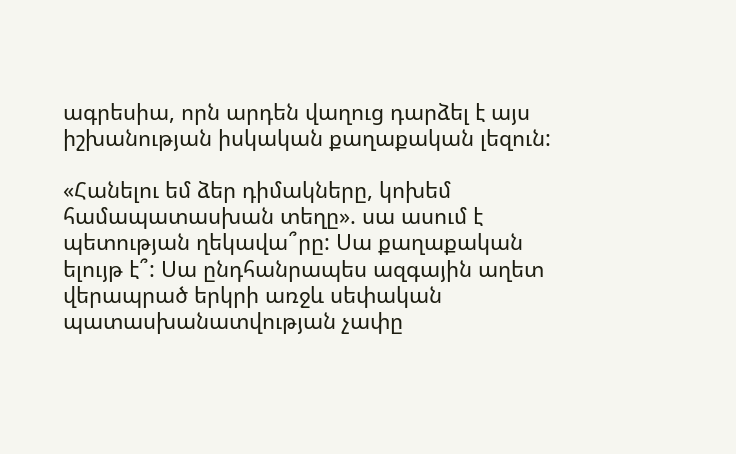ագրեսիա, որն արդեն վաղուց դարձել է այս իշխանության իսկական քաղաքական լեզուն:

«Հանելու եմ ձեր դիմակները, կոխեմ համապատասխան տեղը». սա ասում է պետության ղեկավա՞րը: Սա քաղաքական ելույթ է՞: Սա ընդհանրապես ազգային աղետ վերապրած երկրի առջև սեփական պատասխանատվության չափը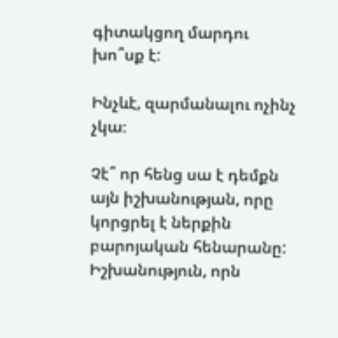գիտակցող մարդու խո՞սք է:

Ինչևէ, զարմանալու ոչինչ չկա։

Չէ՞ որ հենց սա է դեմքն այն իշխանության, որը կորցրել է ներքին բարոյական հենարանը: Իշխանություն, որն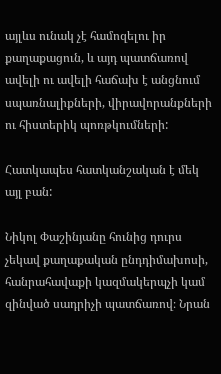այլևս ունակ չէ համոզելու իր քաղաքացուն, և այդ պատճառով ավելի ու ավելի հաճախ է անցնում սպառնալիքների, վիրավորանքների ու հիստերիկ պոռթկումների:

Հատկապես հատկանշական է մեկ այլ բան:

Նիկոլ Փաշինյանը հունից դուրս չեկավ քաղաքական ընդդիմախոսի, հանրահավաքի կազմակերպչի կամ զինված սադրիչի պատճառով։ Նրան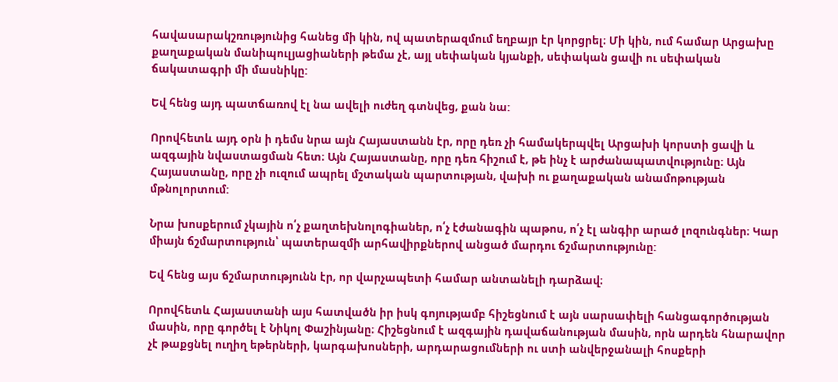հավասարակշռությունից հանեց մի կին, ով պատերազմում եղբայր էր կորցրել։ Մի կին, ում համար Արցախը քաղաքական մանիպուլյացիաների թեմա չէ, այլ սեփական կյանքի, սեփական ցավի ու սեփական ճակատագրի մի մասնիկը:

Եվ հենց այդ պատճառով էլ նա ավելի ուժեղ գտնվեց, քան նա:

Որովհետև այդ օրն ի դեմս նրա այն Հայաստանն էր, որը դեռ չի համակերպվել Արցախի կորստի ցավի և ազգային նվաստացման հետ։ Այն Հայաստանը, որը դեռ հիշում է, թե ինչ է արժանապատվությունը։ Այն Հայաստանը, որը չի ուզում ապրել մշտական պարտության, վախի ու քաղաքական անամոթության մթնոլորտում:

Նրա խոսքերում չկային ո՛չ քաղտեխնոլոգիաներ, ո՛չ էժանագին պաթոս, ո՛չ էլ անգիր արած լոզունգներ։ Կար միայն ճշմարտություն՝ պատերազմի արհավիրքներով անցած մարդու ճշմարտությունը:

Եվ հենց այս ճշմարտությունն էր, որ վարչապետի համար անտանելի դարձավ։

Որովհետև Հայաստանի այս հատվածն իր իսկ գոյությամբ հիշեցնում է այն սարսափելի հանցագործության մասին, որը գործել է Նիկոլ Փաշինյանը։ Հիշեցնում է ազգային դավաճանության մասին, որն արդեն հնարավոր չէ թաքցնել ուղիղ եթերների, կարգախոսների, արդարացումների ու ստի անվերջանալի հոսքերի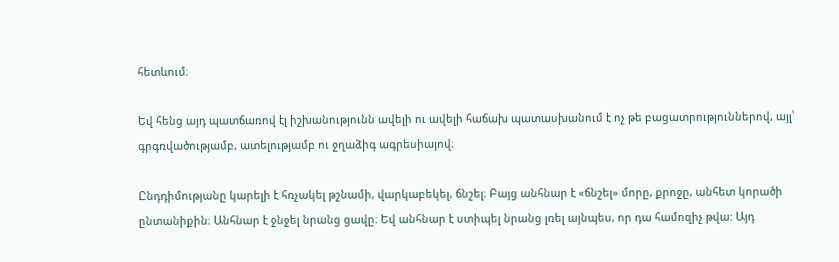հետևում։

Եվ հենց այդ պատճառով էլ իշխանությունն ավելի ու ավելի հաճախ պատասխանում է ոչ թե բացատրություններով, այլ՝ գրգռվածությամբ, ատելությամբ ու ջղաձիգ ագրեսիայով։

Ընդդիմությանը կարելի է հռչակել թշնամի, վարկաբեկել, ճնշել։ Բայց անհնար է «ճնշել» մորը, քրոջը, անհետ կորածի ընտանիքին։ Անհնար է ջնջել նրանց ցավը։ Եվ անհնար է ստիպել նրանց լռել այնպես, որ դա համոզիչ թվա: Այդ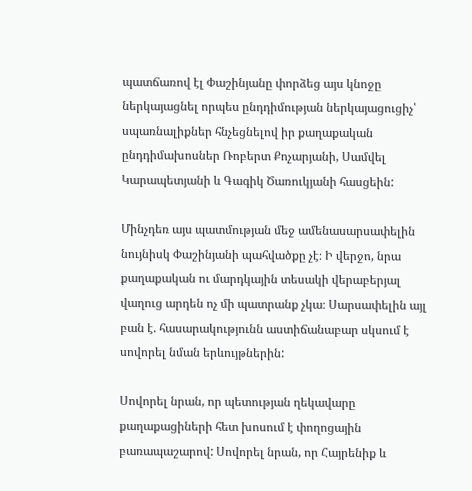պատճառով էլ Փաշինյանը փորձեց այս կնոջը ներկայացնել որպես ընդդիմության ներկայացուցիչ՝ սպառնալիքներ հնչեցնելով իր քաղաքական ընդդիմախոսներ Ռոբերտ Քոչարյանի, Սամվել Կարապետյանի և Գագիկ Ծառուկյանի հասցեին:

Մինչդեռ այս պատմության մեջ ամենասարսափելին նույնիսկ Փաշինյանի պահվածքը չէ։ Ի վերջո, նրա քաղաքական ու մարդկային տեսակի վերաբերյալ վաղուց արդեն ոչ մի պատրանք չկա։ Սարսափելին այլ բան է. հասարակությունն աստիճանաբար սկսում է սովորել նման երևույթներին:

Սովորել նրան, որ պետության ղեկավարը քաղաքացիների հետ խոսում է փողոցային բառապաշարով: Սովորել նրան, որ Հայրենիք և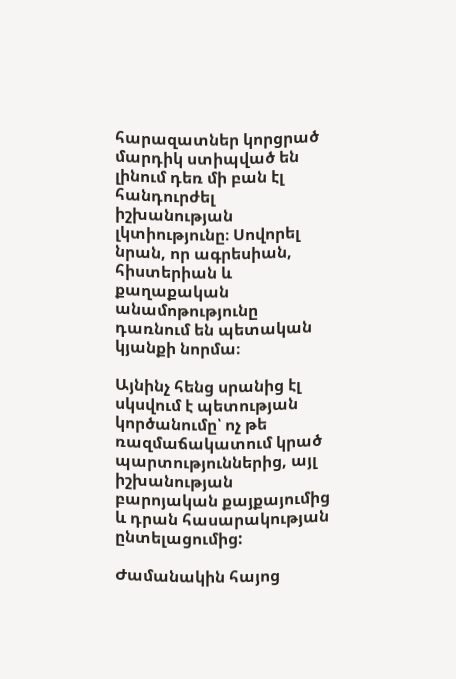հարազատներ կորցրած մարդիկ ստիպված են լինում դեռ մի բան էլ հանդուրժել իշխանության լկտիությունը։ Սովորել նրան, որ ագրեսիան, հիստերիան և քաղաքական անամոթությունը դառնում են պետական կյանքի նորմա։

Այնինչ հենց սրանից էլ սկսվում է պետության կործանումը՝ ոչ թե ռազմաճակատում կրած պարտություններից, այլ իշխանության բարոյական քայքայումից և դրան հասարակության ընտելացումից:

Ժամանակին հայոց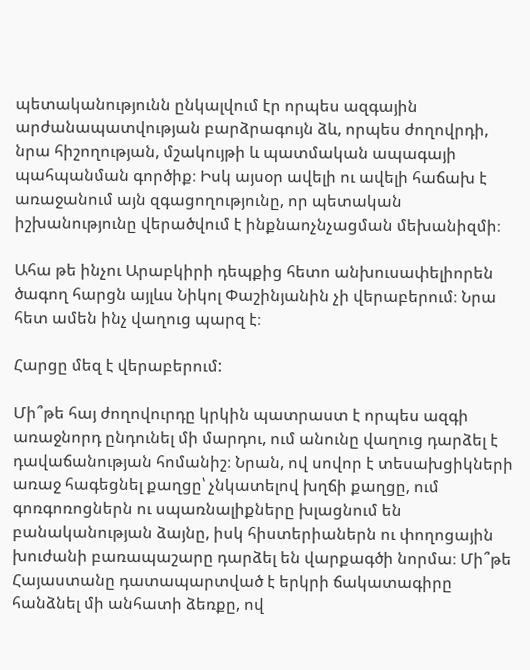պետականությունն ընկալվում էր որպես ազգային արժանապատվության բարձրագույն ձև, որպես ժողովրդի, նրա հիշողության, մշակույթի և պատմական ապագայի պահպանման գործիք։ Իսկ այսօր ավելի ու ավելի հաճախ է առաջանում այն զգացողությունը, որ պետական իշխանությունը վերածվում է ինքնաոչնչացման մեխանիզմի։

Ահա թե ինչու Արաբկիրի դեպքից հետո անխուսափելիորեն ծագող հարցն այլևս Նիկոլ Փաշինյանին չի վերաբերում։ Նրա հետ ամեն ինչ վաղուց պարզ է։

Հարցը մեզ է վերաբերում:

Մի՞թե հայ ժողովուրդը կրկին պատրաստ է որպես ազգի առաջնորդ ընդունել մի մարդու, ում անունը վաղուց դարձել է դավաճանության հոմանիշ։ Նրան, ով սովոր է տեսախցիկների առաջ հագեցնել քաղցը՝ չնկատելով խղճի քաղցը, ում գոռգոռոցներն ու սպառնալիքները խլացնում են բանականության ձայնը, իսկ հիստերիաներն ու փողոցային խուժանի բառապաշարը դարձել են վարքագծի նորմա։ Մի՞թե Հայաստանը դատապարտված է երկրի ճակատագիրը հանձնել մի անհատի ձեռքը, ով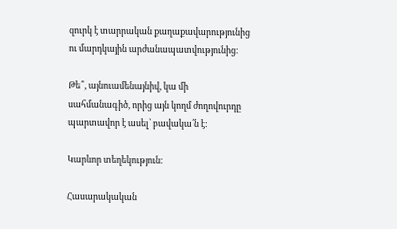զուրկ է տարրական քաղաքավարությունից ու մարդկային արժանապատվությունից։

Թե՞, այնուամենայնիվ, կա մի սահմանագիծ, որից այն կողմ ժողովուրդը պարտավոր է ասել՝ բավակա՛ն է:

Կարևոր տեղեկություն։

Հասարակական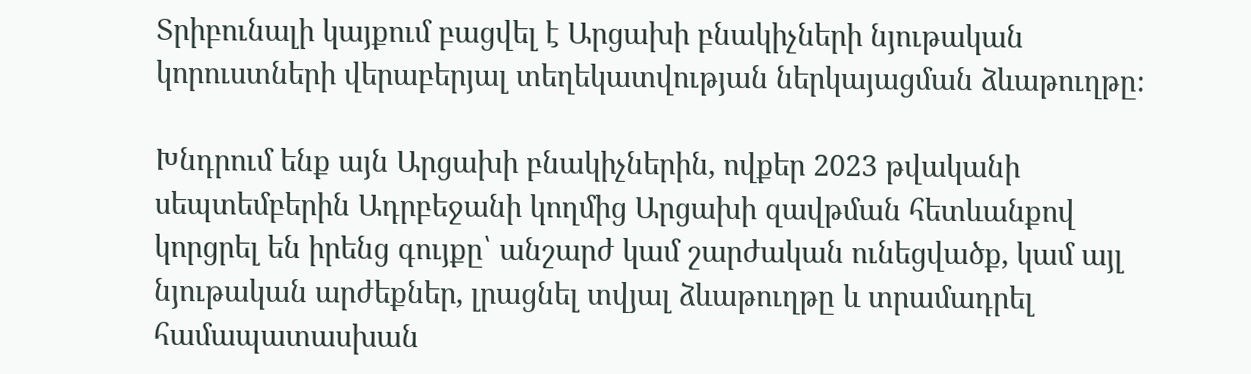Տրիբունալի կայքում բացվել է Արցախի բնակիչների նյութական կորուստների վերաբերյալ տեղեկատվության ներկայացման ձևաթուղթը։

Խնդրում ենք այն Արցախի բնակիչներին, ովքեր 2023 թվականի սեպտեմբերին Ադրբեջանի կողմից Արցախի զավթման հետևանքով կորցրել են իրենց գույքը՝ անշարժ կամ շարժական ունեցվածք, կամ այլ նյութական արժեքներ, լրացնել տվյալ ձևաթուղթը և տրամադրել համապատասխան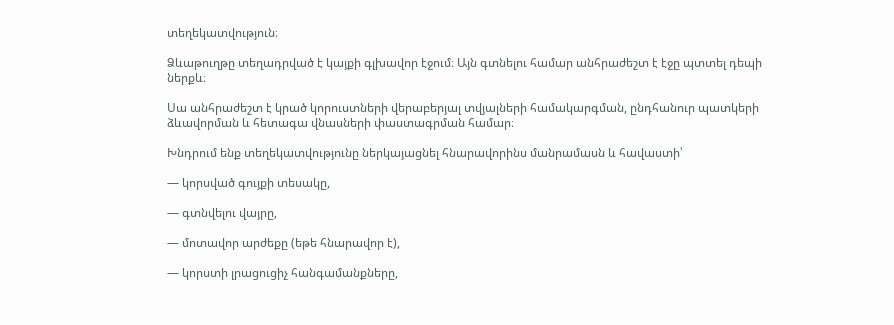տեղեկատվություն։

Ձևաթուղթը տեղադրված է կայքի գլխավոր էջում։ Այն գտնելու համար անհրաժեշտ է էջը պտտել դեպի ներքև։

Սա անհրաժեշտ է կրած կորուստների վերաբերյալ տվյալների համակարգման, ընդհանուր պատկերի ձևավորման և հետագա վնասների փաստագրման համար։

Խնդրում ենք տեղեկատվությունը ներկայացնել հնարավորինս մանրամասն և հավաստի՝

— կորսված գույքի տեսակը,

— գտնվելու վայրը,

— մոտավոր արժեքը (եթե հնարավոր է),

— կորստի լրացուցիչ հանգամանքները,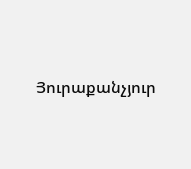Յուրաքանչյուր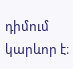դիմում կարևոր է։